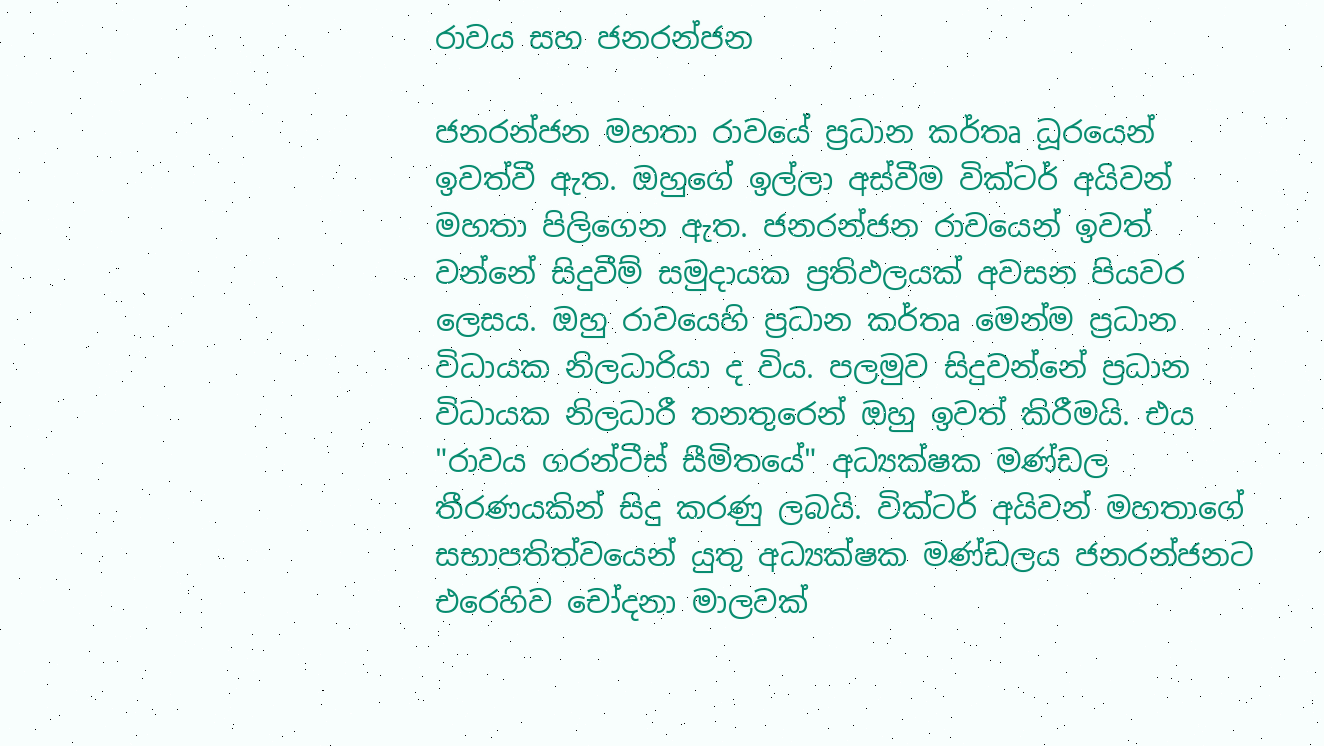රාවය සහ ජනරන්ජන

ජනරන්ජන මහතා රාවයේ ප්‍රධාන කර්තෘ ධූරයෙන් ඉවත්වී ඇත. ඔහුගේ ඉල්ලා අස්වීම වික්ටර් අයිවන් මහතා පිලිගෙන ඇත. ජනරන්ජන රාවයෙන් ඉවත් වන්නේ සිදුවීම් සමුදායක ප්‍රතිඵලයක් අවසන පියවර ලෙසය. ඔහු රාවයෙහි ප්‍රධාන කර්තෘ මෙන්ම ප්‍රධාන විධායක නිලධාරියා ද විය. පලමුව සිදුවන්නේ ප්‍රධාන විධායක නිලධාරී තනතුරෙන් ඔහු ඉවත් කිරීමයි. එය "රාවය ගරන්ටීස් සීමිතයේ" අධ්‍යක්ෂක මණ්ඩල තීරණයකින් සිදු කරණු ලබයි. වික්ටර් අයිවන් මහතාගේ සභාපතිත්වයෙන් යුතු අධ්‍යක්ෂක මණ්ඩලය ජනරන්ජනට එරෙහිව චෝදනා මාලවක්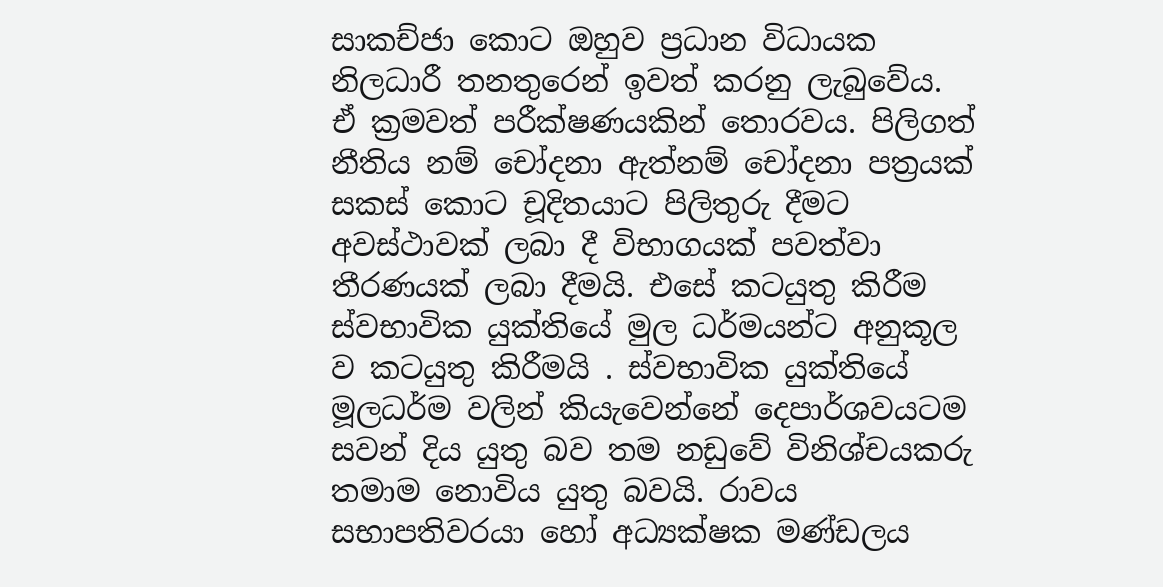සාකච්ජා කොට ඔහුව ප්‍ර‍ධාන විධායක නිලධාරී තනතුරෙන් ඉවත් කරනු ලැබුවේය. ඒ ක්‍රමවත් පරීක්ෂණයකින් තොරවය. පිලිගත් නීතිය නම් චෝදනා ඇත්නම් චෝදනා පත්‍රයක් සකස් කොට චූදිතයාට පිලිතුරු දීමට අවස්ථාවක් ලබා දී විභාගයක් පවත්වා තීරණයක් ලබා දීමයි. එසේ කටයුතු කිරීම ස්වභාවික යුක්තියේ මුල ධර්මයන්ට අනුකූල ව කටයුතු කිරීමයි . ස්වභාවික යුක්තියේ මූලධර්ම වලින් කියැවෙන්නේ දෙපාර්ශවයටම සවන් දිය යුතු බව තම නඩුවේ විනිශ්චයකරු තමාම නොවිය යුතු බවයි. රාවය සභාපතිවරයා හෝ අධ්‍යක්ෂක මණ්ඩලය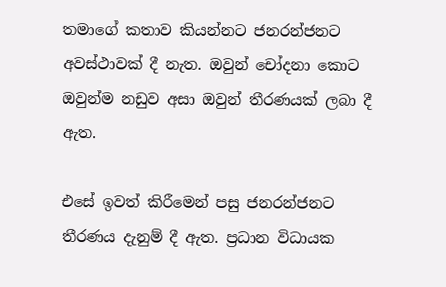තමාගේ කතාව කියන්නට ජනරන්ජනට අවස්ථාවක් දී නැත. ඔවුන් චෝදනා කොට ඔවුන්ම නඩුව අසා ඔවුන් තීරණයක් ලබා දී ඇත.

එසේ ඉවත් කිරීමෙන් පසු ජනරන්ජනට තීරණය දැනුම් දී ඇත. ප්‍රධාන විධායක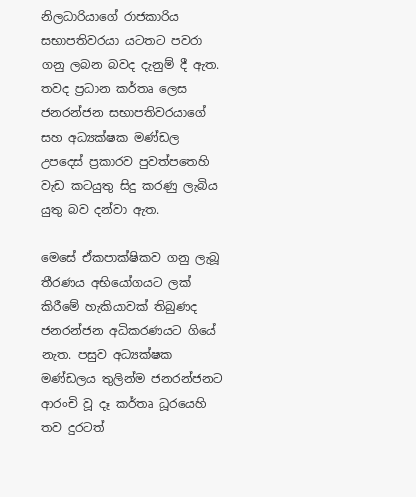නිලධාරියාගේ රාජකාරිය සභාපතිවරයා යටතට පවරා ගනු ලබන බවද දැනුම් දී ඇත. තවද ප්‍රධාන කර්තෘ ලෙස ජනරන්ජන සභාපතිවරයාගේ සහ අධ්‍ය‍ක්ෂක මණ්ඩල උපදෙස් ප්‍රකාරව පුවත්පතෙහි වැඩ කටයුතු සිදු කරණු ලැබිය යුතු බව දන්වා ඇත.

මෙසේ ඒකපාක්ෂිකව ගනු ලැබූ තීරණය අභියෝගයට ලක් කිරීමේ හැකියාවක් තිබුණද ජනරන්ජන අධිකරණයට ගියේ නැත. පසුව අධ්‍යක්ෂක මණ්ඩලය තුලින්ම ජනරන්ජනට ආරංචි වූ දෑ කර්තෘ ධූරයෙහි තව දුරටත්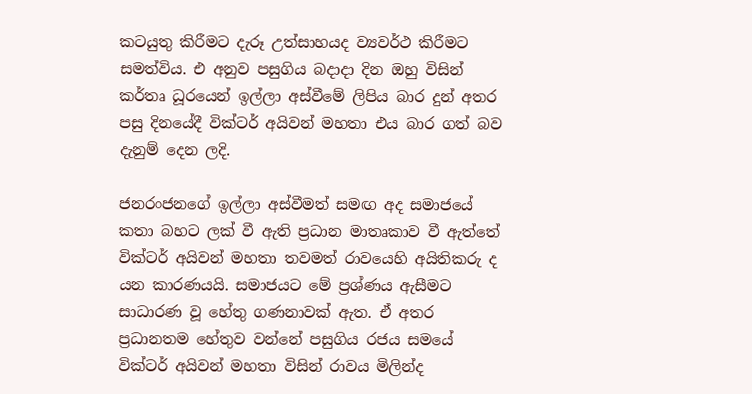කටයුතු කිරීමට දැරූ උත්සාහයද ව්‍යවර්ථ කිරීමට සමත්විය. එ අනුව පසුගිය බ‍දාදා දින ඔහු විසින් කර්තෘ ධූරයෙන් ඉල්ලා අස්වීමේ ලිපිය බාර දුන් අතර පසු දිනයේදී වික්ටර් අයිවන් මහතා එය බාර ගත් බව දැනුම් දෙන ලදි.

ජනරංජනගේ ඉල්ලා අස්වීමත් සමඟ අද සමාජයේ කතා බහට ලක් වී ඇති ප්‍රධාන මාතෘකාව වී ඇත්තේ වික්ටර් අයිවන් මහතා තවමත් රාවයෙහි අයිතිකරු ද යන කාරණයයි. සමාජයට මේ ප්‍රශ්ණය ඇසීමට සාධාරණ වූ හේතු ගණනාවක් ඇත. ඒ අතර ප්‍රධානතම හේතුව වන්නේ පසුගිය රජය සමයේ වික්ටර් අයිවන් මහතා විසින් රාවය මිලින්ද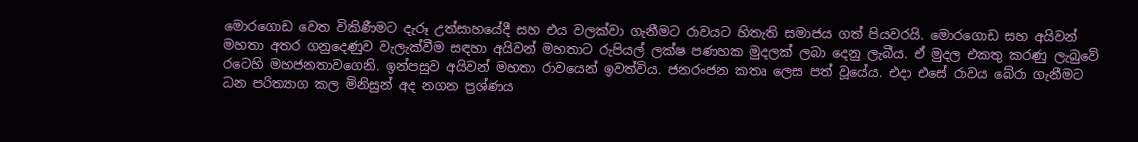මොරගොඩ වෙත විකිණීමට දැරූ උත්සාහයේදී සහ එය වලක්වා ගැනීමට රාවයට හිතැති සමාජය ගත් පියවරයි. මොරගොඩ සහ අයිවන් මහතා අතර ගනුදෙණුව වැලැක්වීම සඳහා අයිවන් මහතාට රුපියල් ලක්ෂ පණහක මුදලක් ලබා දෙනු ලැබීය. ඒ මුදල එකතු කරණු ලැබුවේ රටෙහි මහජනතාවගෙනි. ඉන්පසුව අයිවන් මහතා රාවයෙන් ඉවත්විය. ජනරංජන කතෘ ලෙස පත් වූයේය. එදා එසේ රාවය බේරා ගැනීමට ධන පරිත්‍යාග කල මිනිසුන් අද නගන ප්‍රශ්ණය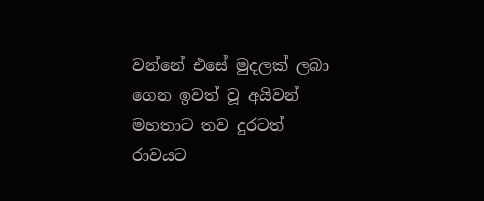වන්නේ එසේ මුදලක් ලබා ගෙන ඉවත් වූ අයිවන් මහතාට තව දුරටත් රාවයට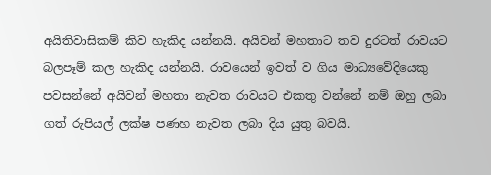අයිතිවාසිකම් කිව හැකිද යන්නයි. අයිවන් මහතාට තව දුරටත් රාවයට බලපෑම් කල හැකිද යන්නයි. රාවයෙන් ඉවත් ව ගිය මාධ්‍යවේදියෙකු පවසන්නේ අයිවන් මහතා නැවත රාවයට එකතු වන්නේ නම් ඔහු ලබා ගත් රුපියල් ලක්ෂ පණහ නැවත ලබා දිය යුතු බවයි.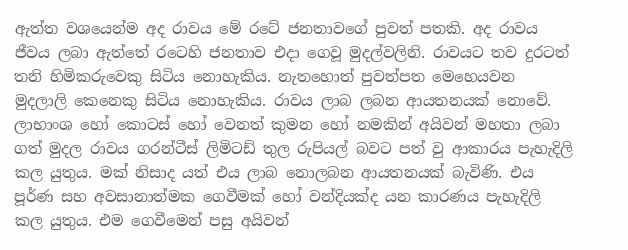ඇත්ත වශයෙන්ම අද රාවය මේ රටේ ජනතාවගේ පුවත් පතකි. අද රාවය ජීවය ලබා ඇත්තේ රටෙහි ජනතාව එදා ගෙවූ මුදල්වලිනි. රාවයට තව දුරටත් තනි හිමිකරුවෙකු සිටිය නොහැකිය. නැතහොත් පුවත්පත මෙහෙයවන මුදලාලි කෙනෙකු සිටිය නොහැකිය. රාවය ලාබ ලබන ආයතනයක් නොවේ. ලාභාංශ හෝ කොටස් හෝ වෙනත් කුමන හෝ නමකින් අයිවන් මහතා ලබා ගත් මුදල රාවය ගරන්ටීස් ලිමිටඩ් තුල රුපියල් බවට පත් වු ආකාරය පැහැදිලි කල යුතුය. මක් නිසාද යත් එය ලාබ නොලබන ආයතනයක් බැවිණි. එය පූර්ණ සහ අවසානාත්මක ගෙවීමක් හෝ වන්දියක්ද යන කාරණය පැහැදිලි කල යුතුය. එම ගෙවීමෙන් පසු අයිවන්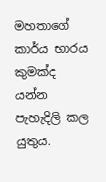මහතාගේ කාර්ය භාරය කුමක්ද යන්න පැහැදිලි කල යුතුය.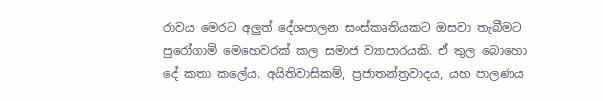රාවය මෙරට අලුත් දේශපාලන සංස්කෘතියකට ඔසවා තැබීමට පුරෝගාමි මෙහෙවරක් කල සමාජ ව්‍යාපාරයකි. ඒ තුල බොහො දේ කතා කලේය. අයිතිවාසිකම්, ප්‍රජාතන්ත්‍රවාදය, යහ පාලණය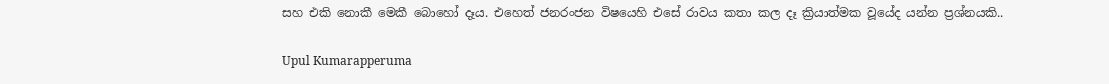සහ එකි නොකී මෙකී බොහෝ දෑය. එහෙත් ජනරංජන විෂයෙහි එසේ රාවය කතා කල දෑ ක්‍රියාත්මක වූයේද යන්න ප්‍රශ්නයකි..

Upul Kumarapperuma